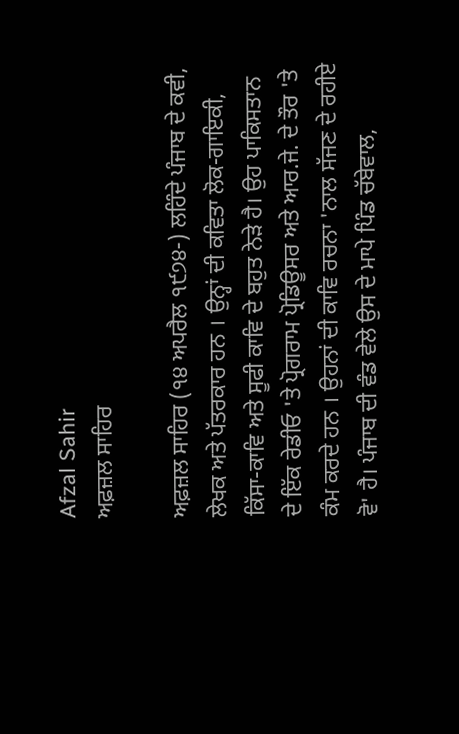Afzal Sahir
ਅਫ਼ਜ਼ਲ ਸਾਹਿਰ

ਅਫ਼ਜ਼ਲ ਸਾਹਿਰ (੧੪ ਅਪਰੈਲ ੧੯੭੪-) ਲਹਿੰਦੇ ਪੰਜਾਬ ਦੇ ਕਵੀ, ਲੇਖਕ ਅਤੇ ਪੱਤਰਕਾਰ ਹਨ । ਉਨ੍ਹਾਂ ਦੀ ਕਵਿਤਾ ਲੋਕ-ਗਾਇਕੀ, ਕਿੱਸਾ-ਕਾਵਿ ਅਤੇ ਸੂਫੀ ਕਾਵਿ ਦੇ ਬਹੁਤ ਨੇੜੇ ਹੈ। ਉਹ ਪਾਕਿਸਤਾਨ ਦੇ ਇੱਕ ਰੇਡੀਓ 'ਤੇ ਪ੍ਰੋਗਰਾਮ ਪ੍ਰੋਡਿਊਸਰ ਅਤੇ ਆਰ.ਜੇ. ਦੇ ਤੌਰ 'ਤੇ ਕੰਮ ਕਰਦੇ ਹਨ । ਉਹਨਾਂ ਦੀ ਕਾਵਿ ਰਚਨਾ 'ਨਾਲ ਸੱਜਣ ਦੇ ਰਹੀਏ ਵੋ' ਹੈ। ਪੰਜਾਬ ਦੀ ਵੰਡ ਵੇਲੇ ਉਸ ਦੇ ਮਾਪੇ ਪਿੰਡ ਚੱਬੇਵਾਲ,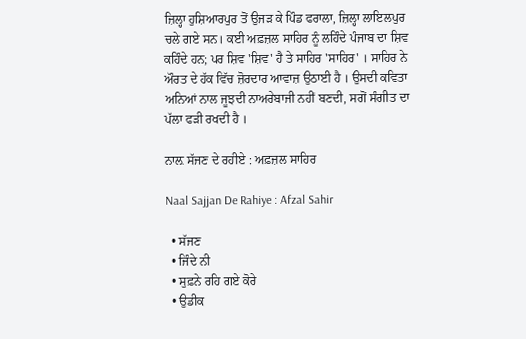ਜ਼ਿਲ੍ਹਾ ਹੁਸ਼ਿਆਰਪੁਰ ਤੋਂ ਉਜੜ ਕੇ ਪਿੰਡ ਫਰਾਲਾ, ਜ਼ਿਲ੍ਹਾ ਲਾਇਲਪੁਰ ਚਲੇ ਗਏ ਸਨ। ਕਈ ਅਫ਼ਜ਼ਲ ਸਾਹਿਰ ਨੂੰ ਲਹਿੰਦੇ ਪੰਜਾਬ ਦਾ ਸ਼ਿਵ ਕਹਿੰਦੇ ਹਨ; ਪਰ ਸ਼ਿਵ 'ਸ਼ਿਵ' ਹੈ ਤੇ ਸਾਹਿਰ 'ਸਾਹਿਰ' । ਸਾਹਿਰ ਨੇ ਔਰਤ ਦੇ ਹੱਕ ਵਿੱਚ ਜ਼ੋਰਦਾਰ ਆਵਾਜ਼ ਉਠਾਈ ਹੈ । ਉਸਦੀ ਕਵਿਤਾ ਅਨਿਆਂ ਨਾਲ ਜੂਝਦੀ ਨਾਅਰੇਬਾਜੀ ਨਹੀਂ ਬਣਦੀ, ਸਗੋਂ ਸੰਗੀਤ ਦਾ ਪੱਲਾ ਫੜੀ ਰਖਦੀ ਹੈ ।

ਨਾਲ਼ ਸੱਜਣ ਦੇ ਰਹੀਏ : ਅਫ਼ਜ਼ਲ ਸਾਹਿਰ

Naal Sajjan De Rahiye : Afzal Sahir

  • ਸੱਜਣ
  • ਜਿੰਦੇ ਨੀ
  • ਸੁਫ਼ਨੇ ਰਹਿ ਗਏ ਕੋਰੇ
  • ਉਡੀਕ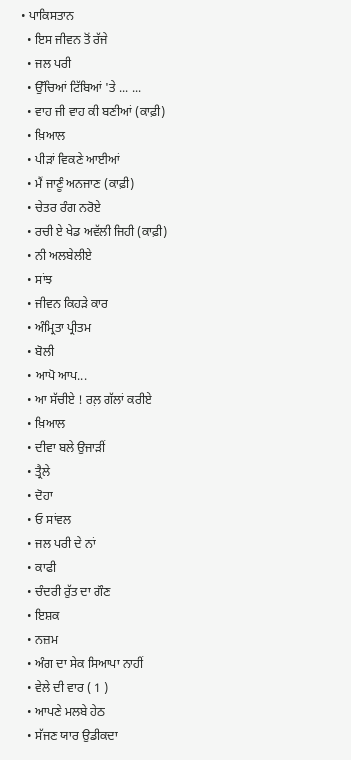• ਪਾਕਿਸਤਾਨ
  • ਇਸ ਜੀਵਨ ਤੋਂ ਰੱਜੇ
  • ਜਲ ਪਰੀ
  • ਉੱਚਿਆਂ ਟਿੱਬਿਆਂ 'ਤੇ ... ...
  • ਵਾਹ ਜੀ ਵਾਹ ਕੀ ਬਣੀਆਂ (ਕਾਫ਼ੀ)
  • ਖ਼ਿਆਲ
  • ਪੀੜਾਂ ਵਿਕਣੇ ਆਈਆਂ
  • ਮੈਂ ਜਾਣੂੰ ਅਨਜਾਣ (ਕਾਫ਼ੀ)
  • ਚੇਤਰ ਰੰਗ ਨਰੋਏ
  • ਰਚੀ ਏ ਖੇਡ ਅਵੱਲੀ ਜਿਹੀ (ਕਾਫ਼ੀ)
  • ਨੀ ਅਲਬੇਲੀਏ
  • ਸਾਂਝ
  • ਜੀਵਨ ਕਿਹੜੇ ਕਾਰ
  • ਅੰਮ੍ਰਿਤਾ ਪ੍ਰੀਤਮ
  • ਬੋਲੀ
  • ਆਪੋ ਆਪ...
  • ਆ ਸੱਚੀਏ ! ਰਲ਼ ਗੱਲਾਂ ਕਰੀਏ
  • ਖ਼ਿਆਲ
  • ਦੀਵਾ ਬਲੇ ਉਜਾੜੀਂ
  • ਤ੍ਰੈਲੇ
  • ਦੋਹਾ
  • ਓ ਸਾਂਵਲ
  • ਜਲ ਪਰੀ ਦੇ ਨਾਂ
  • ਕਾਫੀ
  • ਚੰਦਰੀ ਰੁੱਤ ਦਾ ਗੌਣ
  • ਇਸ਼ਕ
  • ਨਜ਼ਮ
  • ਅੰਗ ਦਾ ਸੇਕ ਸਿਆਪਾ ਨਾਹੀਂ
  • ਵੇਲੇ ਦੀ ਵਾਰ ( 1 )
  • ਆਪਣੇ ਮਲਬੇ ਹੇਠ
  • ਸੱਜਣ ਯਾਰ ਉਡੀਕਦਾ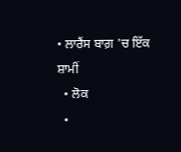• ਲਾਰੈਂਸ ਬਾਗ਼ 'ਚ ਇੱਕ ਸ਼ਾਮੀਂ
  • ਲੋਕ
  •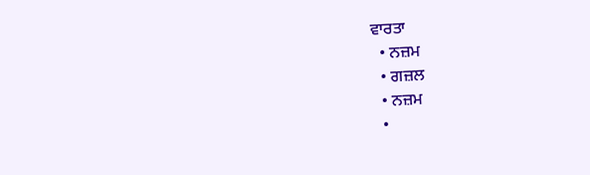ਵਾਰਤਾ
  • ਨਜ਼ਮ
  • ਗਜ਼ਲ
  • ਨਜ਼ਮ
  •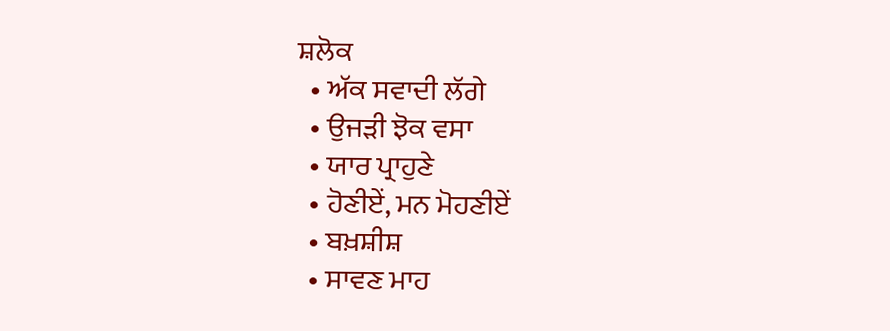ਸ਼ਲੋਕ
  • ਅੱਕ ਸਵਾਦੀ ਲੱਗੇ
  • ਉਜੜੀ ਝੋਕ ਵਸਾ
  • ਯਾਰ ਪ੍ਰਾਹੁਣੇ
  • ਹੋਣੀਏਂ, ਮਨ ਮੋਹਣੀਏਂ
  • ਬਖ਼ਸ਼ੀਸ਼
  • ਸਾਵਣ ਮਾਹ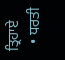ਤ੍ਰਿਹਾਏ
  • ਧਰਤੀ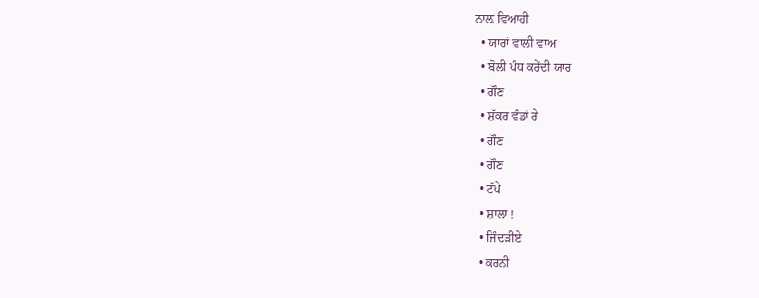ਨਾਲ਼ ਵਿਆਹੀ
  • ਯਾਰਾਂ ਵਾਲੀ ਵਾਅ
  • ਬੋਲੀ ਪੰਧ ਕਰੇਂਦੀ ਯਾਰ
  • ਗੌਣ
  • ਸ਼ੱਕਰ ਵੰਡਾਂ ਰੇ
  • ਗੌਣ
  • ਗੌਣ
  • ਟੱਪੇ
  • ਸ਼ਾਲਾ !
  • ਜਿੰਦੜੀਏ
  • ਕਰਨੀ